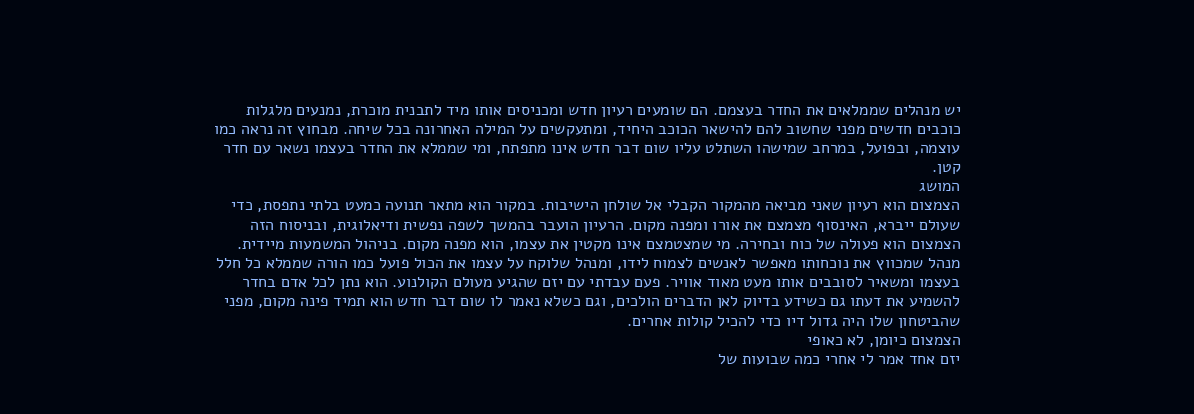יש מנהלים שממלאים את החדר בעצמם. הם שומעים רעיון חדש ומכניסים אותו מיד לתבנית מוכרת, נמנעים מלגלות כוכבים חדשים מפני שחשוב להם להישאר הכוכב היחיד, ומתעקשים על המילה האחרונה בכל שיחה. מבחוץ זה נראה כמו עוצמה, ובפועל, במרחב שמישהו השתלט עליו שום דבר חדש אינו מתפתח, ומי שממלא את החדר בעצמו נשאר עם חדר קטן.
המושג
הצמצום הוא רעיון שאני מביאה מהמקור הקבלי אל שולחן הישיבות. במקור הוא מתאר תנועה כמעט בלתי נתפסת, כדי שעולם ייברא, האינסוף מצמצם את אורו ומפנה מקום. הרעיון הועבר בהמשך לשפה נפשית ודיאלוגית, ובניסוח הזה הצמצום הוא פעולה של כוח ובחירה. מי שמצטמצם אינו מקטין את עצמו, הוא מפנה מקום. בניהול המשמעות מיידית. מנהל שמכווץ את נוכחותו מאפשר לאנשים לצמוח לידו, ומנהל שלוקח על עצמו את הכול פועל כמו הורה שממלא כל חלל בעצמו ומשאיר לסובבים אותו מעט מאוד אוויר. פעם עבדתי עם יזם שהגיע מעולם הקולנוע. הוא נתן לכל אדם בחדר להשמיע את דעתו גם כשידע בדיוק לאן הדברים הולכים, וגם כשלא נאמר לו שום דבר חדש הוא תמיד פינה מקום, מפני שהביטחון שלו היה גדול דיו כדי להכיל קולות אחרים.
הצמצום כיומן, לא כאופי
יזם אחד אמר לי אחרי כמה שבועות של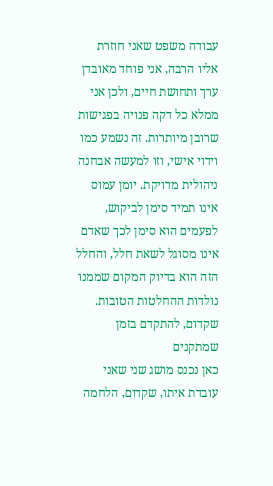עבודה משפט שאני חוזרת אליו הרבה, אני פוחד מאובדן ערך ותחושת חיים, ולכן אני ממלא כל דקה פנויה בפגישות שרובן מיותרות. זה נשמע כמו וידוי אישי, וזו למעשה אבחנה ניהולית מדויקת. יומן עמוס אינו תמיד סימן לביקוש, לפעמים הוא סימן לכך שאדם אינו מסוגל לשאת חלל, והחלל הזה הוא בדיוק המקום שממנו נולדות ההחלטות הטובות.
שקדום, להתקדם בזמן שמתקנים
כאן נכנס מושג שני שאני עובדת איתו, שקדום, הלחמה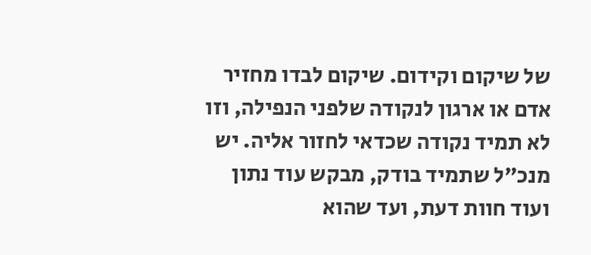של שיקום וקידום. שיקום לבדו מחזיר אדם או ארגון לנקודה שלפני הנפילה, וזו לא תמיד נקודה שכדאי לחזור אליה. יש מנכ״ל שתמיד בודק, מבקש עוד נתון ועוד חוות דעת, ועד שהוא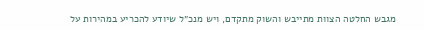מגבש החלטה הצוות מתייבש והשוק מתקדם, ויש מנכ״ל שיודע להכריע במהירות על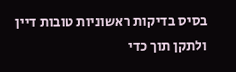בסיס בדיקות ראשוניות טובות דיין ולתקן תוך כדי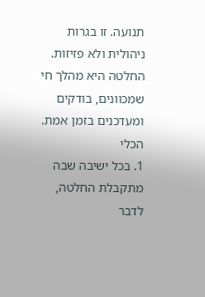תנועה. זו בגרות ניהולית ולא פזיזות. החלטה היא מהלך חי שמכוונים, בודקים ומעדכנים בזמן אמת.
הכלי
1. בכל ישיבה שבה מתקבלת החלטה, לדבר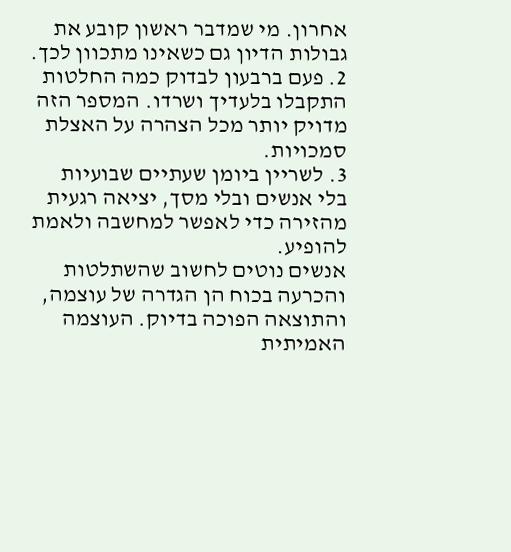אחרון. מי שמדבר ראשון קובע את גבולות הדיון גם כשאינו מתכוון לכך.
2. פעם ברבעון לבדוק כמה החלטות התקבלו בלעדיך ושרדו. המספר הזה מדויק יותר מכל הצהרה על האצלת סמכויות.
3. לשריין ביומן שעתיים שבועיות בלי אנשים ובלי מסך, יציאה רגעית מהזירה כדי לאפשר למחשבה ולאמת להופיע.
אנשים נוטים לחשוב שהשתלטות והכרעה בכוח הן הגדרה של עוצמה, והתוצאה הפוכה בדיוק. העוצמה האמיתית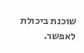שוכנת ביכולת לאפשר.